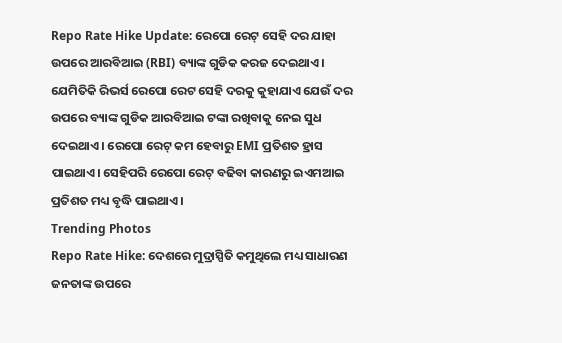Repo Rate Hike Update: ରେପୋ ରେଟ୍ ସେହି ଦର ଯାହା ଉପରେ ଆରବିଆଇ (RBI) ବ୍ୟାଙ୍କ ଗୁଡିକ କରଜ ଦେଇଥାଏ। ଯେମିତିକି ରିଭର୍ସ ରେପୋ ରେଟ ସେହି ଦରକୁ କୁହାଯାଏ ଯେଉଁ ଦର ଉପରେ ବ୍ୟାଙ୍କ ଗୁଡିକ ଆରବିଆଇ ଟଙ୍କା ରଖିବାକୁ ନେଇ ସୁଧ ଦେଇଥାଏ । ରେପୋ ରେଟ୍ କମ ହେବାରୁ EMI ପ୍ରତିଶତ ହ୍ରାସ ପାଇଥାଏ। ସେହିପରି ରେପୋ ରେଟ୍ ବଢିବା କାରଣରୁ ଇଏମଆଇ ପ୍ରତିଶତ ମଧ୍ୟ ବୃଦ୍ଧି ପାଇଥାଏ।
Trending Photos
Repo Rate Hike: ଦେଶରେ ମୁଦ୍ରାସ୍ପିତି କମୁଥିଲେ ମଧ୍ୟ ସାଧାରଣ ଜନତାଙ୍କ ଉପରେ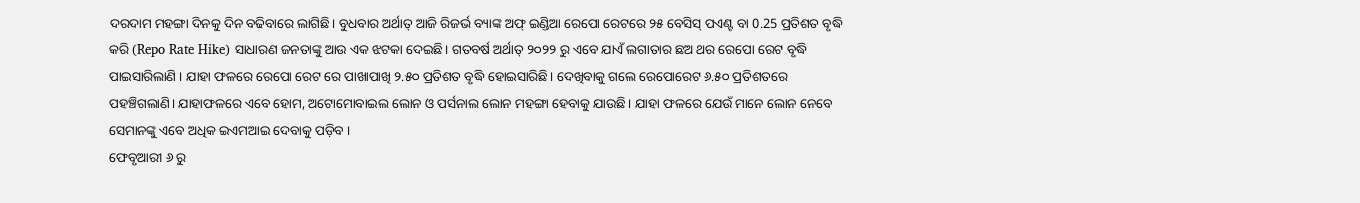ଦରଦାମ ମହଙ୍ଗା ଦିନକୁ ଦିନ ବଢିବାରେ ଲାଗିଛି। ବୁଧବାର ଅର୍ଥାତ୍ ଆଜି ରିଜର୍ଭ ବ୍ୟାଙ୍କ ଅଫ୍ ଇଣ୍ଡିଆ ରେପୋ ରେଟରେ ୨୫ ବେସିସ୍ ପଏଣ୍ଟ ବା 0.25 ପ୍ରତିଶତ ବୃଦ୍ଧି କରି (Repo Rate Hike) ସାଧାରଣ ଜନତାଙ୍କୁ ଆଉ ଏକ ଝଟକା ଦେଇଛି। ଗତବର୍ଷ ଅର୍ଥାତ୍ ୨୦୨୨ ରୁ ଏବେ ଯାଏଁ ଲଗାତାର ଛଅ ଥର ରେପୋ ରେଟ ବୃଦ୍ଧି ପାଇସାରିଲାଣି । ଯାହା ଫଳରେ ରେପୋ ରେଟ ରେ ପାଖାପାଖି ୨.୫୦ ପ୍ରତିଶତ ବୃଦ୍ଧି ହୋଇସାରିଛି। ଦେଖିବାକୁ ଗଲେ ରେପୋରେଟ ୬.୫୦ ପ୍ରତିଶତରେ ପହଞ୍ଚିଗଲାଣି। ଯାହାଫଳରେ ଏବେ ହୋମ, ଅଟୋମୋବାଇଲ ଲୋନ ଓ ପର୍ସନାଲ ଲୋନ ମହଙ୍ଗା ହେବାକୁ ଯାଉଛି। ଯାହା ଫଳରେ ଯେଉଁ ମାନେ ଲୋନ ନେବେ ସେମାନଙ୍କୁ ଏବେ ଅଧିକ ଇଏମଆଇ ଦେବାକୁ ପଡ଼ିବ ।
ଫେବୃଆରୀ ୬ ରୁ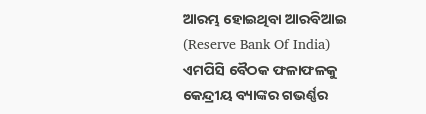ଆରମ୍ଭ ହୋଇଥିବା ଆରବିଆଇ (Reserve Bank Of India) ଏମପିସି ବୈଠକ ଫଳାଫଳକୁ କେନ୍ଦ୍ରୀୟ ବ୍ୟାଙ୍କର ଗଭର୍ଣ୍ଣର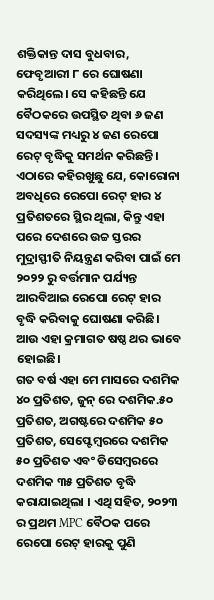ଶକ୍ତିକାନ୍ତ ଦାସ ବୁଧବାର, ଫେବୃଆରୀ ୮ ରେ ଘୋଷଣା କରିଥିଲେ। ସେ କହିଛନ୍ତି ଯେ ବୈଠକରେ ଉପସ୍ଥିତ ଥିବା ୬ ଜଣ ସଦସ୍ୟଙ୍କ ମଧ୍ୟରୁ ୪ ଜଣ ରେପୋ ରେଟ୍ ବୃଦ୍ଧିକୁ ସମର୍ଥନ କରିଛନ୍ତି। ଏଠାରେ କହିରଖୁଛୁ ଯେ, କୋରୋନା ଅବଧିରେ ରେପୋ ରେଟ୍ ହାର ୪ ପ୍ରତିଶତରେ ସ୍ଥିର ଥିଲା, କିନ୍ତୁ ଏହା ପରେ ଦେଶରେ ଉଚ୍ଚ ସ୍ତରର ମୁଦ୍ରାସ୍ଫୀତି ନିୟନ୍ତ୍ରଣ କରିବା ପାଇଁ ମେ ୨୦୨୨ ରୁ ବର୍ତ୍ତମାନ ପର୍ଯ୍ୟନ୍ତ ଆରବିଆଇ ରେପୋ ରେଟ୍ ହାର ବୃଦ୍ଧି କରିବାକୁ ଘୋଷଣା କରିଛି। ଆଉ ଏହା କ୍ରମାଗତ ଷଷ୍ଠ ଥର ଭାବେ ହୋଇଛି।
ଗତ ବର୍ଷ ଏହା ମେ ମାସରେ ଦଶମିକ ୪୦ ପ୍ରତିଶତ, ଜୁନ୍ ରେ ଦଶମିକ.୫୦ ପ୍ରତିଶତ, ଅଗଷ୍ଟରେ ଦଶମିକ ୫୦ ପ୍ରତିଶତ, ସେପ୍ଟେମ୍ବରରେ ଦଶମିକ ୫୦ ପ୍ରତିଶତ ଏବଂ ଡିସେମ୍ବରରେ ଦଶମିକ ୩୫ ପ୍ରତିଶତ ବୃଦ୍ଧି କରାଯାଇଥିଲା । ଏଥି ସହିତ, ୨୦୨୩ ର ପ୍ରଥମ MPC ବୈଠକ ପରେ ରେପୋ ରେଟ୍ ହାରକୁ ପୁଣି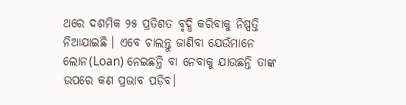ଥରେ ଦଶମିକ ୨୫ ପ୍ରତିଶତ ବୃଦ୍ଧି କରିବାକୁ ନିଷ୍ପତ୍ତି ନିଆଯାଇଛି । ଏବେ ଚାଲନ୍ତୁ ଜାଣିବା ଯେଉଁମାନେ ଲୋନ(Loan) ନେଇଛନ୍ତି ବା ନେବାକୁ ଯାଉଛନ୍ତି ତାଙ୍କ ଉପରେ କଣ ପ୍ରଭାବ ପଡ଼ିବ।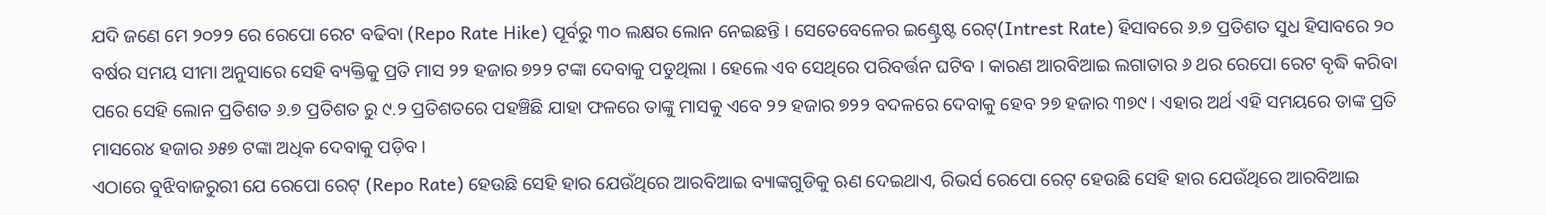ଯଦି ଜଣେ ମେ ୨୦୨୨ ରେ ରେପୋ ରେଟ ବଢିବା (Repo Rate Hike) ପୂର୍ବରୁ ୩୦ ଲକ୍ଷର ଲୋନ ନେଇଛନ୍ତି । ସେତେବେଳେର ଇଣ୍ଟ୍ରେଷ୍ଟ ରେଟ୍(Intrest Rate) ହିସାବରେ ୬.୭ ପ୍ରତିଶତ ସୁଧ ହିସାବରେ ୨୦ ବର୍ଷର ସମୟ ସୀମା ଅନୁସାରେ ସେହି ବ୍ୟକ୍ତିକୁ ପ୍ରତି ମାସ ୨୨ ହଜାର ୭୨୨ ଟଙ୍କା ଦେବାକୁ ପଡୁଥିଲା । ହେଲେ ଏବ ସେଥିରେ ପରିବର୍ତ୍ତନ ଘଟିବ । କାରଣ ଆରବିଆଇ ଲଗାତାର ୬ ଥର ରେପୋ ରେଟ ବୃଦ୍ଧି କରିବା ପରେ ସେହି ଲୋନ ପ୍ରତିଶତ ୬.୭ ପ୍ରତିଶତ ରୁ ୯.୨ ପ୍ରତିଶତରେ ପହଞ୍ଚିଛି ଯାହା ଫଳରେ ତାଙ୍କୁ ମାସକୁ ଏବେ ୨୨ ହଜାର ୭୨୨ ବଦଳରେ ଦେବାକୁ ହେବ ୨୭ ହଜାର ୩୭୯। ଏହାର ଅର୍ଥ ଏହି ସମୟରେ ତାଙ୍କ ପ୍ରତି ମାସରେ୪ ହଜାର ୬୫୭ ଟଙ୍କା ଅଧିକ ଦେବାକୁ ପଡ଼ିବ ।
ଏଠାରେ ବୁଝିବାଜରୁରୀ ଯେ ରେପୋ ରେଟ୍ (Repo Rate) ହେଉଛି ସେହି ହାର ଯେଉଁଥିରେ ଆରବିଆଇ ବ୍ୟାଙ୍କଗୁଡିକୁ ଋଣ ଦେଇଥାଏ, ରିଭର୍ସ ରେପୋ ରେଟ୍ ହେଉଛି ସେହି ହାର ଯେଉଁଥିରେ ଆରବିଆଇ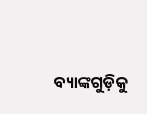ବ୍ୟାଙ୍କଗୁଡ଼ିକୁ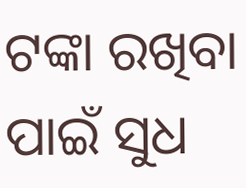ଟଙ୍କା ରଖିବା ପାଇଁ ସୁଧ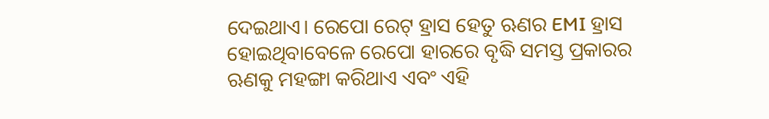ଦେଇଥାଏ। ରେପୋ ରେଟ୍ ହ୍ରାସ ହେତୁ ଋଣର EMI ହ୍ରାସ ହୋଇଥିବାବେଳେ ରେପୋ ହାରରେ ବୃଦ୍ଧି ସମସ୍ତ ପ୍ରକାରର ଋଣକୁ ମହଙ୍ଗା କରିଥାଏ ଏବଂ ଏହି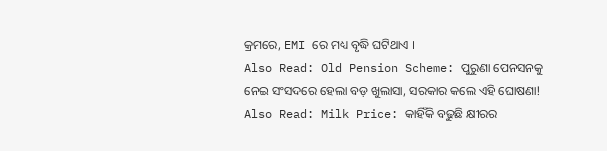କ୍ରମରେ, EMI ରେ ମଧ୍ୟ ବୃଦ୍ଧି ଘଟିଥାଏ ।
Also Read: Old Pension Scheme: ପୁରୁଣା ପେନସନକୁ ନେଇ ସଂସଦରେ ହେଲା ବଡ଼ ଖୁଲାସା, ସରକାର କଲେ ଏହି ଘୋଷଣା!
Also Read: Milk Price: କାହିଁକି ବଢୁଛି କ୍ଷୀରର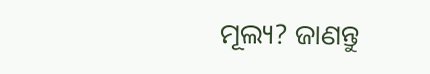ମୂଲ୍ୟ? ଜାଣନ୍ତୁ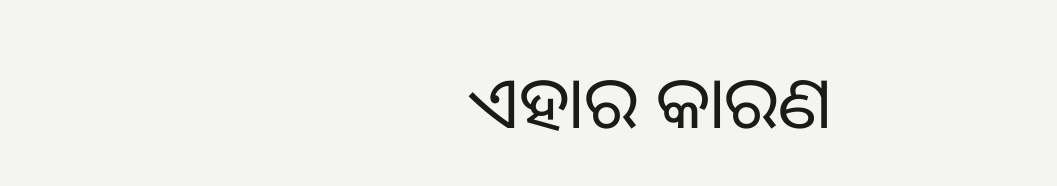ଏହାର କାରଣ